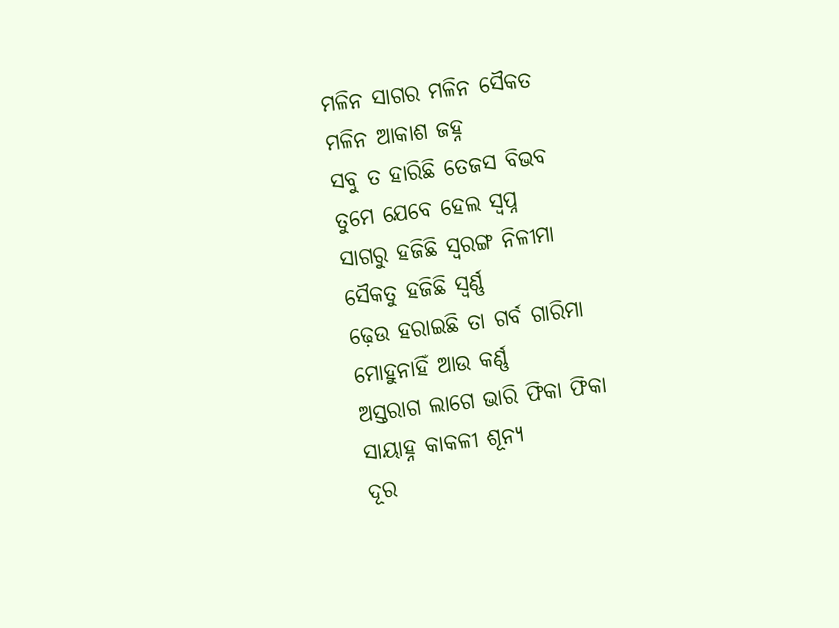ମଳିନ ସାଗର ମଳିନ ସୈକତ
ମଳିନ ଆକାଶ ଜହ୍ନ
ସବୁ ତ ହାରିଛି ତେଜସ ବିଭବ
ତୁମେ ଯେବେ ହେଲ ସ୍ୱପ୍ନ
ସାଗରୁ ହଜିଛି ସ୍ୱରଙ୍ଗ ନିଳୀମା
ସୈକତୁ ହଜିଛି ସ୍ୱର୍ଣ୍ଣ
ଢ଼େଉ ହରାଇଛି ତା ଗର୍ବ ଗାରିମା
ମୋହୁନାହିଁ ଆଉ କର୍ଣ୍ଣ
ଅସ୍ତରାଗ ଲାଗେ ଭାରି ଫିକା ଫିକା
ସାୟାହ୍ନ କାକଳୀ ଶୂନ୍ୟ
ଦୂର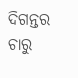ଦିଗନ୍ତର ଚାରୁ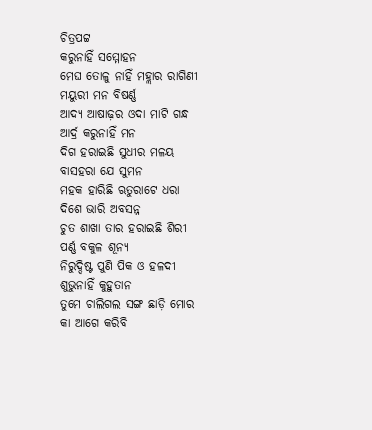ଚିତ୍ରପଟ୍ଟ
କରୁନାହିଁ ସମ୍ମୋହନ
ମେଘ ତୋଳୁ ନାହିଁ ମହ୍ଲାର ରାଗିଣୀ
ମୟୁରୀ ମନ ବିଷର୍ଣ୍ଣ
ଆଦ୍ୟ ଆଷାଢ଼ର ଓଦା ମାଟି ଗନ୍ଧ
ଆର୍ଦ୍ର କରୁନାହିଁ ମନ
ଦିଗ ହରାଇଛି ସୁଧୀର ମଳୟ
ବାସହରା ଯେ ସୁମନ
ମହକ ହାରିଛି ଋତୁରାଟେ ଧରା
ଦିଶେ ଭାରି ଅବସନ୍ନ
ଚୁତ ଶାଖା ତାର ହରାଇଛି ଶିରୀ
ପର୍ଣ୍ଣ ବକୁଳ ଶୂନ୍ୟ
ନିରୁଦ୍ଦିଷ୍ଟ ପୁଣି ପିକ ଓ ହଳଦୀ
ଶୁଭୁନାହିଁ କୁହୁତାନ
ତୁମେ ଚାଲିଗଲ ସଙ୍ଗ ଛାଡ଼ି ମୋର
କା ଆଗେ କରିବି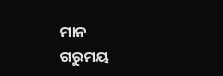ମାନ
ଗରୁମୟ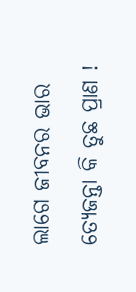ଲାଗେ ଜୀବନର ଭାର
ତ୍ୟେଜନ୍ତା କି ତୁଛ ପ୍ରାଣ !